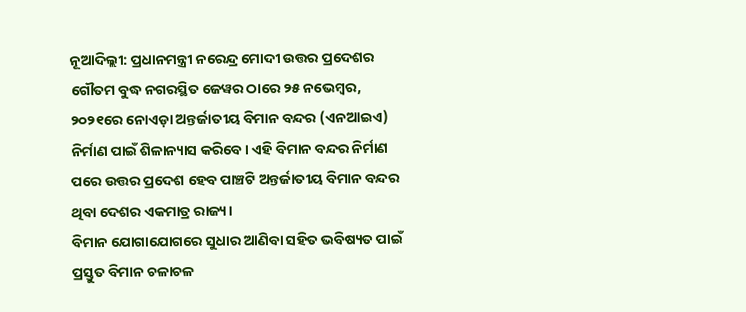ନୂଆଦିଲ୍ଲୀ: ପ୍ରଧାନମନ୍ତ୍ରୀ ନରେନ୍ଦ୍ର ମୋଦୀ ଉତ୍ତର ପ୍ରଦେଶର ଗୌତମ ବୁଦ୍ଧ ନଗରସ୍ଥିତ ଜେୱର ଠାରେ ୨୫ ନଭେମ୍ବର, ୨୦୨୧ରେ ନୋଏଡ଼ା ଅନ୍ତର୍ଜାତୀୟ ବିମାନ ବନ୍ଦର (ଏନଆଇଏ) ନିର୍ମାଣ ପାଇଁ ଶିଳାନ୍ୟାସ କରିବେ। ଏହି ବିମାନ ବନ୍ଦର ନିର୍ମାଣ ପରେ ଉତ୍ତର ପ୍ରଦେଶ ହେବ ପାଞ୍ଚଟି ଅନ୍ତର୍ଜାତୀୟ ବିମାନ ବନ୍ଦର ଥିବା ଦେଶର ଏକମାତ୍ର ରାଜ୍ୟ।
ବିମାନ ଯୋଗାଯୋଗରେ ସୁଧାର ଆଣିବା ସହିତ ଭବିଷ୍ୟତ ପାଇଁ ପ୍ରସ୍ତୁତ ବିମାନ ଚଳାଚଳ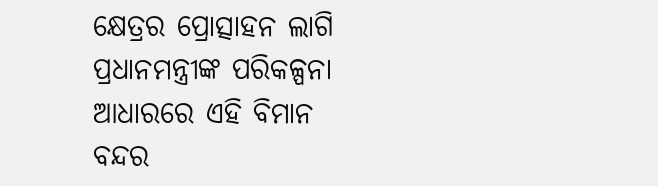କ୍ଷେତ୍ରର ପ୍ରୋତ୍ସାହନ ଲାଗି ପ୍ରଧାନମନ୍ତ୍ରୀଙ୍କ ପରିକଳ୍ପନା ଆଧାରରେ ଏହି ବିମାନ ବନ୍ଦର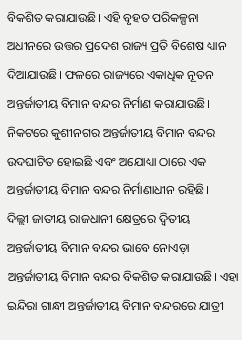ବିକଶିତ କରାଯାଉଛି। ଏହି ବୃହତ ପରିକଳ୍ପନା ଅଧୀନରେ ଉତ୍ତର ପ୍ରଦେଶ ରାଜ୍ୟ ପ୍ରତି ବିଶେଷ ଧ୍ୟାନ ଦିଆଯାଉଛି। ଫଳରେ ରାଜ୍ୟରେ ଏକାଧିକ ନୂତନ ଅନ୍ତର୍ଜାତୀୟ ବିମାନ ବନ୍ଦର ନିର୍ମାଣ କରାଯାଉଛି। ନିକଟରେ କୁଶୀନଗର ଅନ୍ତର୍ଜାତୀୟ ବିମାନ ବନ୍ଦର ଉଦଘାଟିତ ହୋଇଛି ଏବଂ ଅଯୋଧ୍ୟା ଠାରେ ଏକ ଅନ୍ତର୍ଜାତୀୟ ବିମାନ ବନ୍ଦର ନିର୍ମାଣାଧୀନ ରହିଛି।
ଦିଲ୍ଲୀ ଜାତୀୟ ରାଜଧାନୀ କ୍ଷେତ୍ରରେ ଦ୍ୱିତୀୟ ଅନ୍ତର୍ଜାତୀୟ ବିମାନ ବନ୍ଦର ଭାବେ ନୋଏଡ଼ା ଅନ୍ତର୍ଜାତୀୟ ବିମାନ ବନ୍ଦର ବିକଶିତ କରାଯାଉଛି। ଏହା ଇନ୍ଦିରା ଗାନ୍ଧୀ ଅନ୍ତର୍ଜାତୀୟ ବିମାନ ବନ୍ଦରରେ ଯାତ୍ରୀ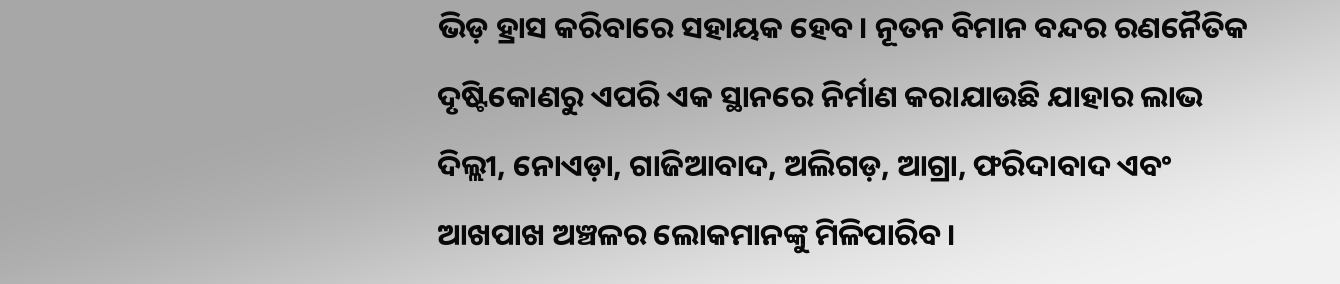ଭିଡ଼ ହ୍ରାସ କରିବାରେ ସହାୟକ ହେବ। ନୂତନ ବିମାନ ବନ୍ଦର ରଣନୈତିକ ଦୃଷ୍ଟିକୋଣରୁ ଏପରି ଏକ ସ୍ଥାନରେ ନିର୍ମାଣ କରାଯାଉଛି ଯାହାର ଲାଭ ଦିଲ୍ଲୀ, ନୋଏଡ଼ା, ଗାଜିଆବାଦ, ଅଲିଗଡ଼, ଆଗ୍ରା, ଫରିଦାବାଦ ଏବଂ ଆଖପାଖ ଅଞ୍ଚଳର ଲୋକମାନଙ୍କୁ ମିଳିପାରିବ।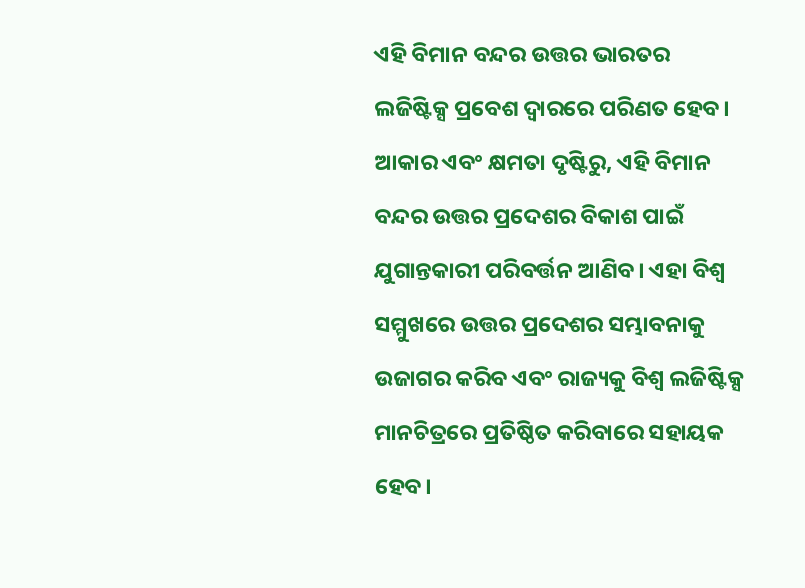ଏହି ବିମାନ ବନ୍ଦର ଉତ୍ତର ଭାରତର ଲଜିଷ୍ଟିକ୍ସ ପ୍ରବେଶ ଦ୍ୱାରରେ ପରିଣତ ହେବ। ଆକାର ଏବଂ କ୍ଷମତା ଦୃଷ୍ଟିରୁ, ଏହି ବିମାନ ବନ୍ଦର ଉତ୍ତର ପ୍ରଦେଶର ବିକାଶ ପାଇଁ ଯୁଗାନ୍ତକାରୀ ପରିବର୍ତ୍ତନ ଆଣିବ। ଏହା ବିଶ୍ୱ ସମ୍ମୁଖରେ ଉତ୍ତର ପ୍ରଦେଶର ସମ୍ଭାବନାକୁ ଉଜାଗର କରିବ ଏବଂ ରାଜ୍ୟକୁ ବିଶ୍ୱ ଲଜିଷ୍ଟିକ୍ସ ମାନଚିତ୍ରରେ ପ୍ରତିଷ୍ଠିତ କରିବାରେ ସହାୟକ ହେବ।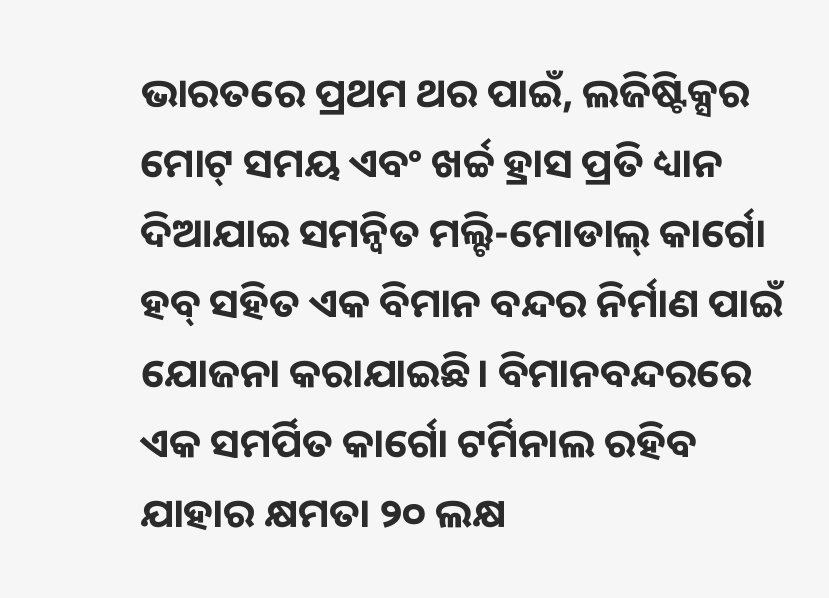ଭାରତରେ ପ୍ରଥମ ଥର ପାଇଁ, ଲଜିଷ୍ଟିକ୍ସର ମୋଟ୍ ସମୟ ଏବଂ ଖର୍ଚ୍ଚ ହ୍ରାସ ପ୍ରତି ଧ୍ୟାନ ଦିଆଯାଇ ସମନ୍ୱିତ ମଲ୍ଟି-ମୋଡାଲ୍ କାର୍ଗୋ ହବ୍ ସହିତ ଏକ ବିମାନ ବନ୍ଦର ନିର୍ମାଣ ପାଇଁ ଯୋଜନା କରାଯାଇଛି। ବିମାନବନ୍ଦରରେ ଏକ ସମର୍ପିତ କାର୍ଗୋ ଟର୍ମିନାଲ ରହିବ ଯାହାର କ୍ଷମତା ୨୦ ଲକ୍ଷ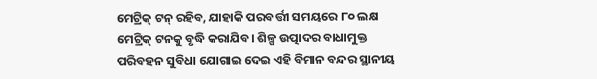ମେଟ୍ରିକ୍ ଟନ୍ ରହିବ, ଯାହାକି ପରବର୍ତ୍ତୀ ସମୟରେ ୮୦ ଲକ୍ଷ ମେଟ୍ରିକ୍ ଟନକୁ ବୃଦ୍ଧି କରାଯିବ। ଶିଳ୍ପ ଉତ୍ପାଦର ବାଧାମୁକ୍ତ ପରିବହନ ସୁବିଧା ଯୋଗାଇ ଦେଇ ଏହି ବିମାନ ବନ୍ଦର ସ୍ଥାନୀୟ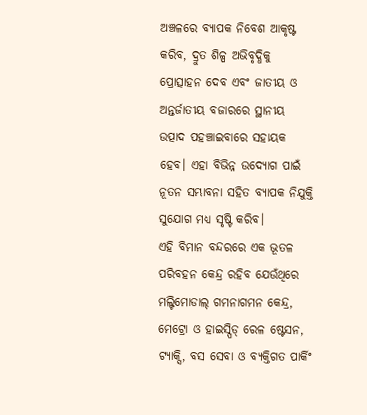ଅଞ୍ଚଳରେ ବ୍ୟାପକ ନିବେଶ ଆକୃଷ୍ଟ କରିବ, ଦ୍ରୁତ ଶିଳ୍ପ ଅଭିବୃଦ୍ଧିକୁ ପ୍ରୋତ୍ସାହନ ଦେବ ଏବଂ ଜାତୀୟ ଓ ଅନ୍ତର୍ଜାତୀୟ ବଜାରରେ ସ୍ଥାନୀୟ ଉତ୍ପାଦ ପହଞ୍ଚାଇବାରେ ସହାୟକ ହେବ। ଏହା ବିଭିନ୍ନ ଉଦ୍ୟୋଗ ପାଇଁ ନୂତନ ସମ୍ଭାବନା ସହିତ ବ୍ୟାପକ ନିଯୁକ୍ତି ସୁଯୋଗ ମଧ୍ୟ ସୃଷ୍ଟି କରିବ।
ଏହି ବିମାନ ବନ୍ଦରରେ ଏକ ଭୂତଳ ପରିବହନ କେନ୍ଦ୍ର ରହିବ ଯେଉଁଥିରେ ମଲ୍ଟିମୋଡାଲ୍ ଗମନାଗମନ କେନ୍ଦ୍ର, ମେଟ୍ରୋ ଓ ହାଇସ୍ପିଡ୍ ରେଳ ଷ୍ଟେସନ, ଟ୍ୟାକ୍ସି, ବସ ସେବା ଓ ବ୍ୟକ୍ତିଗତ ପାର୍କିଂ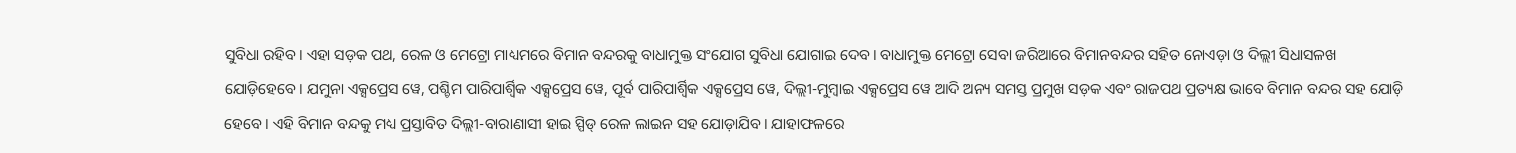ସୁବିଧା ରହିବ। ଏହା ସଡ଼କ ପଥ, ରେଳ ଓ ମେଟ୍ରୋ ମାଧ୍ୟମରେ ବିମାନ ବନ୍ଦରକୁ ବାଧାମୁକ୍ତ ସଂଯୋଗ ସୁବିଧା ଯୋଗାଇ ଦେବ। ବାଧାମୁକ୍ତ ମେଟ୍ରୋ ସେବା ଜରିଆରେ ବିମାନବନ୍ଦର ସହିତ ନୋଏଡ଼ା ଓ ଦିଲ୍ଲୀ ସିଧାସଳଖ ଯୋଡ଼ିହେବେ। ଯମୁନା ଏକ୍ସପ୍ରେସ ୱେ, ପଶ୍ଚିମ ପାରିପାର୍ଶ୍ଵିକ ଏକ୍ସପ୍ରେସ ୱେ, ପୂର୍ବ ପାରିପାର୍ଶ୍ଵିକ ଏକ୍ସପ୍ରେସ ୱେ, ଦିଲ୍ଲୀ-ମୁମ୍ବାଇ ଏକ୍ସପ୍ରେସ ୱେ ଆଦି ଅନ୍ୟ ସମସ୍ତ ପ୍ରମୁଖ ସଡ଼କ ଏବଂ ରାଜପଥ ପ୍ରତ୍ୟକ୍ଷ ଭାବେ ବିମାନ ବନ୍ଦର ସହ ଯୋଡ଼ି ହେବେ। ଏହି ବିମାନ ବନ୍ଦକୁ ମଧ୍ୟ ପ୍ରସ୍ତାବିତ ଦିଲ୍ଲୀ-ବାରାଣାସୀ ହାଇ ସ୍ପିଡ୍ ରେଳ ଲାଇନ ସହ ଯୋଡ଼ାଯିବ। ଯାହାଫଳରେ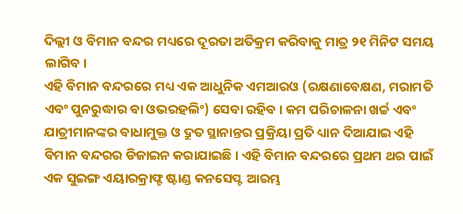ଦିଲ୍ଲୀ ଓ ବିମାନ ବନ୍ଦର ମଧ୍ୟରେ ଦୂରତା ଅତିକ୍ରମ କରିବାକୁ ମାତ୍ର ୨୧ ମିନିଟ ସମୟ ଲାଗିବ।
ଏହି ବିମାନ ବନ୍ଦରରେ ମଧ୍ୟ ଏକ ଆଧୁନିକ ଏମଆରଓ (ରକ୍ଷଣାବେକ୍ଷଣ, ମରାମତି ଏବଂ ପୁନରୁଦ୍ଧାର ବା ଓଭରହଲିଂ) ସେବା ରହିବ। କମ ପରିଚାଳନା ଖର୍ଚ୍ଚ ଏବଂ ଯାତ୍ରୀମାନଙ୍କର ବାଧାମୁକ୍ତ ଓ ଦ୍ରୁତ ସ୍ଥାନାନ୍ତର ପ୍ରକ୍ରିୟା ପ୍ରତି ଧ୍ୟାନ ଦିଆଯାଇ ଏହି ବିମାନ ବନ୍ଦରର ଡିଜାଇନ କରାଯାଇଛି। ଏହି ବିମାନ ବନ୍ଦରରେ ପ୍ରଥମ ଥର ପାଇଁ ଏକ ସୁଇଙ୍ଗ ଏୟାରକ୍ରାଫ୍ଟ ଷ୍ଟାଣ୍ଡ କନସେପ୍ଟ ଆରମ୍ଭ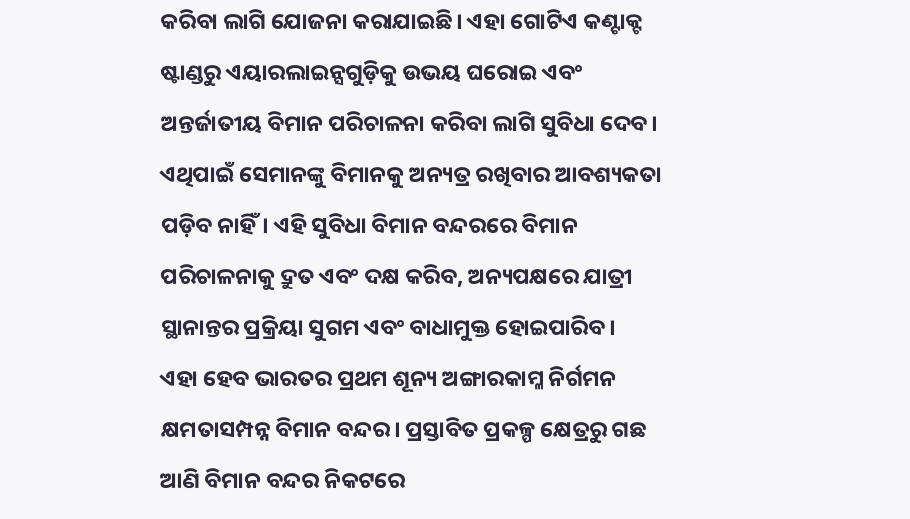କରିବା ଲାଗି ଯୋଜନା କରାଯାଇଛି। ଏହା ଗୋଟିଏ କଣ୍ଟାକ୍ଟ ଷ୍ଟାଣ୍ଡରୁ ଏୟାରଲାଇନ୍ସଗୁଡ଼ିକୁ ଉଭୟ ଘରୋଇ ଏବଂ ଅନ୍ତର୍ଜାତୀୟ ବିମାନ ପରିଚାଳନା କରିବା ଲାଗି ସୁବିଧା ଦେବ। ଏଥିପାଇଁ ସେମାନଙ୍କୁ ବିମାନକୁ ଅନ୍ୟତ୍ର ରଖିବାର ଆବଶ୍ୟକତା ପଡ଼ିବ ନାହିଁ। ଏହି ସୁବିଧା ବିମାନ ବନ୍ଦରରେ ବିମାନ ପରିଚାଳନାକୁ ଦ୍ରୁତ ଏବଂ ଦକ୍ଷ କରିବ, ଅନ୍ୟପକ୍ଷରେ ଯାତ୍ରୀ ସ୍ଥାନାନ୍ତର ପ୍ରକ୍ରିୟା ସୁଗମ ଏବଂ ବାଧାମୁକ୍ତ ହୋଇପାରିବ।
ଏହା ହେବ ଭାରତର ପ୍ରଥମ ଶୂନ୍ୟ ଅଙ୍ଗାରକାମ୍ଳ ନିର୍ଗମନ କ୍ଷମତାସମ୍ପନ୍ନ ବିମାନ ବନ୍ଦର। ପ୍ରସ୍ତାବିତ ପ୍ରକଳ୍ପ କ୍ଷେତ୍ରରୁ ଗଛ ଆଣି ବିମାନ ବନ୍ଦର ନିକଟରେ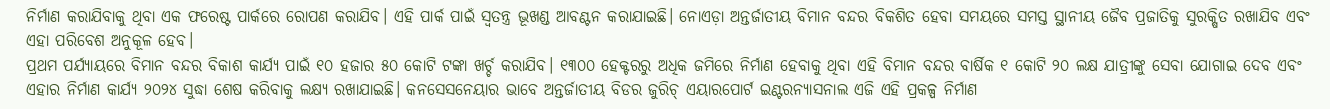ନିର୍ମାଣ କରାଯିବାକୁ ଥିବା ଏକ ଫରେଷ୍ଟ ପାର୍କରେ ରୋପଣ କରାଯିବ। ଏହି ପାର୍କ ପାଇଁ ସ୍ୱତନ୍ତ୍ର ଭୂଖଣ୍ଡ ଆବଣ୍ଟନ କରାଯାଇଛି। ନୋଏଡ଼ା ଅନ୍ତର୍ଜାତୀୟ ବିମାନ ବନ୍ଦର ବିକଶିତ ହେବା ସମୟରେ ସମସ୍ତ ସ୍ଥାନୀୟ ଜୈବ ପ୍ରଜାତିକୁ ସୁରକ୍ଷିତ ରଖାଯିବ ଏବଂ ଏହା ପରିବେଶ ଅନୁକୂଳ ହେବ।
ପ୍ରଥମ ପର୍ଯ୍ୟାୟରେ ବିମାନ ବନ୍ଦର ବିକାଶ କାର୍ଯ୍ୟ ପାଇଁ ୧୦ ହଜାର ୫୦ କୋଟି ଟଙ୍କା ଖର୍ଚ୍ଚ କରାଯିବ। ୧୩୦୦ ହେକ୍ଟରରୁ ଅଧିକ ଜମିରେ ନିର୍ମାଣ ହେବାକୁ ଥିବା ଏହି ବିମାନ ବନ୍ଦର ବାର୍ଷିକ ୧ କୋଟି ୨୦ ଲକ୍ଷ ଯାତ୍ରୀଙ୍କୁ ସେବା ଯୋଗାଇ ଦେବ ଏବଂ ଏହାର ନିର୍ମାଣ କାର୍ଯ୍ୟ ୨୦୨୪ ସୁଦ୍ଧା ଶେଷ କରିବାକୁ ଲକ୍ଷ୍ୟ ରଖାଯାଇଛି। କନସେସନେୟାର ଭାବେ ଅନ୍ତର୍ଜାତୀୟ ବିଡର ଜୁରିଚ୍ ଏୟାରପୋର୍ଟ ଇଣ୍ଟରନ୍ୟାସନାଲ ଏଜି ଏହି ପ୍ରକଳ୍ପ ନିର୍ମାଣ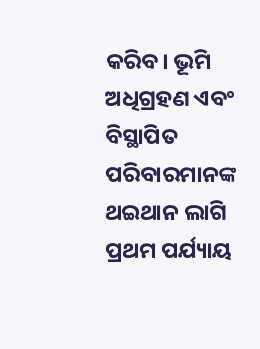କରିବ। ଭୂମି ଅଧିଗ୍ରହଣ ଏବଂ ବିସ୍ଥାପିତ ପରିବାରମାନଙ୍କ ଥଇଥାନ ଲାଗି ପ୍ରଥମ ପର୍ଯ୍ୟାୟ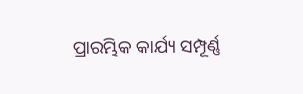ପ୍ରାରମ୍ଭିକ କାର୍ଯ୍ୟ ସମ୍ପୂର୍ଣ୍ଣ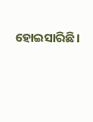ହୋଇସାରିଛି।